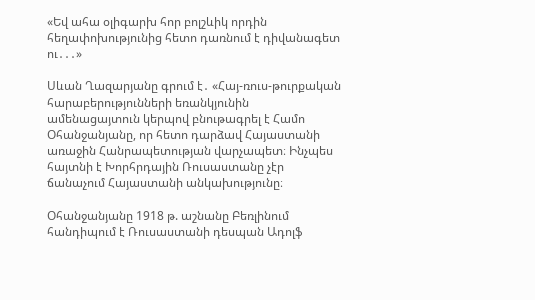«Եվ ահա օլիգարխ հոր բոլշևիկ որդին հեղափոխությունից հետո դառնում է դիվանագետ ու․․․»

Սևան Ղազարյանը գրում է․ «Հայ-ռուս-թուրքական հարաբերությունների եռանկյունին ամենացայտուն կերպով բնութագրել է Համո Օհանջանյանը, որ հետո դարձավ Հայաստանի առաջին Հանրապետության վարչապետ։ Ինչպես հայտնի է Խորհրդային Ռուսաստանը չէր ճանաչում Հայաստանի անկախությունը։

Օհանջանյանը 1918 թ. աշնանը Բեռլինում հանդիպում է Ռուսաստանի դեսպան Ադոլֆ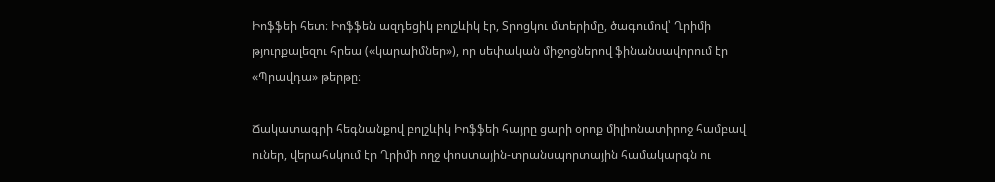Իոֆֆեի հետ։ Իոֆֆեն ազդեցիկ բոլշևիկ էր, Տրոցկու մտերիմը, ծագումով՝ Ղրիմի թյուրքալեզու հրեա («կարաիմներ»), որ սեփական միջոցներով ֆինանսավորում էր «Պրավդա» թերթը։

Ճակատագրի հեգնանքով բոլշևիկ Իոֆֆեի հայրը ցարի օրոք միլիոնատիրոջ համբավ ուներ, վերահսկում էր Ղրիմի ողջ փոստային-տրանսպորտային համակարգն ու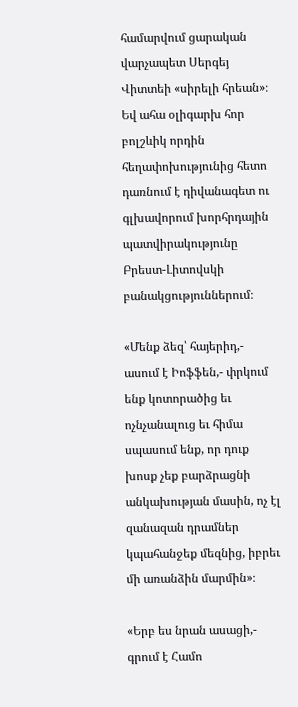համարվում ցարական վարչապետ Սերգեյ Վիտտեի «սիրելի հրեան»։ Եվ ահա օլիգարխ հոր բոլշևիկ որդին հեղափոխությունից հետո դառնում է դիվանագետ ու գլխավորում խորհրդային պատվիրակությունը Բրեստ-Լիտովսկի բանակցություններում։

«Մենք ձեզ՝ հայերիդ,- ասում է Իոֆֆեն,- փրկում ենք կոտորածից եւ ոչնչանալուց եւ հիմա սպասում ենք, որ դուք խոսք չեք բարձրացնի անկախության մասին, ոչ էլ զանազան դրամներ կպահանջեք մեզնից, իբրեւ մի առանձին մարմին»։

«Երբ ես նրան ասացի,- գրում է Համո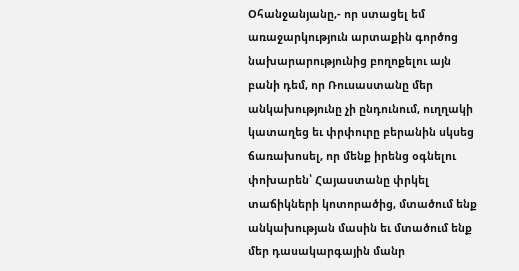Օհանջանյանը,- որ ստացել եմ առաջարկություն արտաքին գործոց նախարարությունից բողոքելու այն բանի դեմ, որ Ռուսաստանը մեր անկախությունը չի ընդունում, ուղղակի կատաղեց եւ փրփուրը բերանին սկսեց ճառախոսել, որ մենք իրենց օգնելու փոխարեն՝ Հայաստանը փրկել տաճիկների կոտորածից, մտածում ենք անկախության մասին եւ մտածում ենք մեր դասակարգային մանր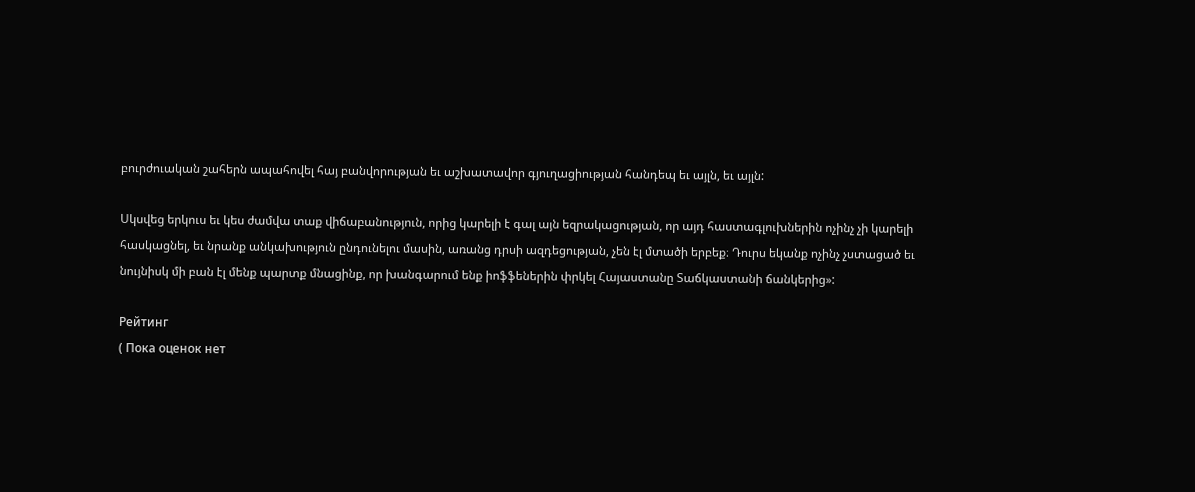բուրժուական շահերն ապահովել հայ բանվորության եւ աշխատավոր գյուղացիության հանդեպ եւ այլն, եւ այլն:

Սկսվեց երկուս եւ կես ժամվա տաք վիճաբանություն, որից կարելի է գալ այն եզրակացության, որ այդ հաստագլուխներին ոչինչ չի կարելի հասկացնել, եւ նրանք անկախություն ընդունելու մասին, առանց դրսի ազդեցության, չեն էլ մտածի երբեք։ Դուրս եկանք ոչինչ չստացած եւ նույնիսկ մի բան էլ մենք պարտք մնացինք, որ խանգարում ենք իոֆֆեներին փրկել Հայաստանը Տաճկաստանի ճանկերից»:

Рейтинг
( Пока оценок нет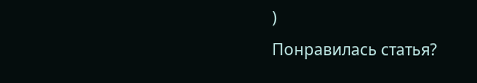)
Понравилась статья?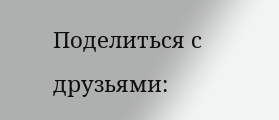Поделиться с друзьями: